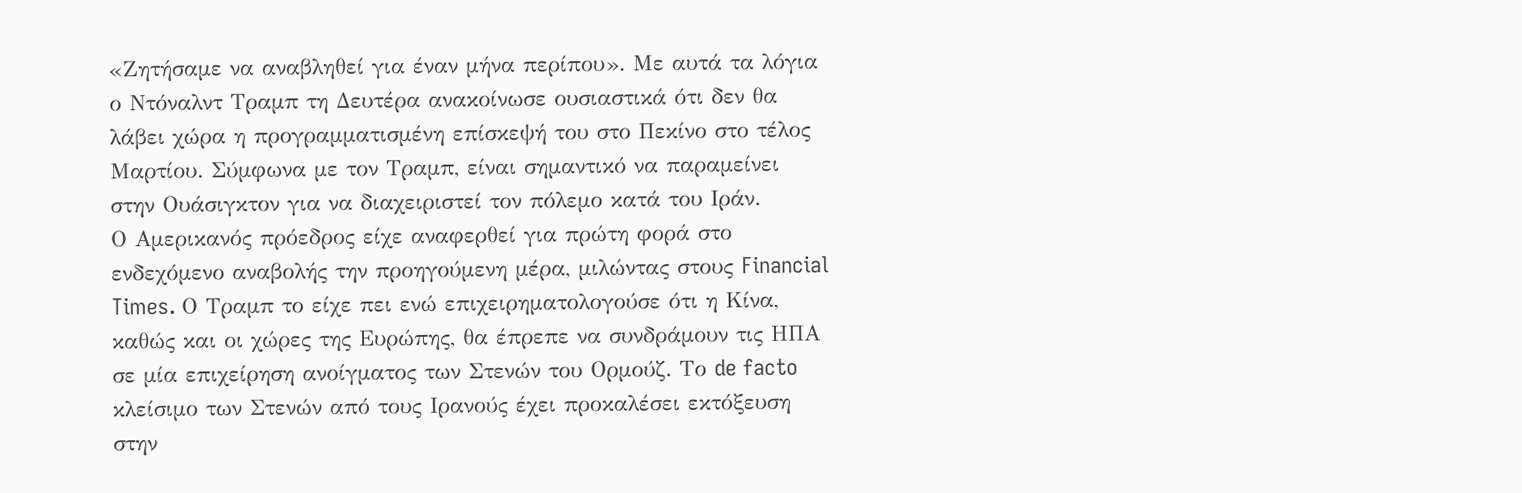«Ζητήσαμε να αναβληθεί για έναν μήνα περίπου». Με αυτά τα λόγια ο Ντόναλντ Τραμπ τη Δευτέρα ανακοίνωσε ουσιαστικά ότι δεν θα λάβει χώρα η προγραμματισμένη επίσκεψή του στο Πεκίνο στο τέλος Μαρτίου. Σύμφωνα με τον Τραμπ, είναι σημαντικό να παραμείνει στην Ουάσιγκτον για να διαχειριστεί τον πόλεμο κατά του Ιράν.
Ο Αμερικανός πρόεδρος είχε αναφερθεί για πρώτη φορά στο ενδεχόμενο αναβολής την προηγούμενη μέρα, μιλώντας στους Financial Times. Ο Τραμπ το είχε πει ενώ επιχειρηματολογούσε ότι η Κίνα, καθώς και οι χώρες της Ευρώπης, θα έπρεπε να συνδράμουν τις ΗΠΑ σε μία επιχείρηση ανοίγματος των Στενών του Ορμούζ. Το de facto κλείσιμο των Στενών από τους Ιρανούς έχει προκαλέσει εκτόξευση στην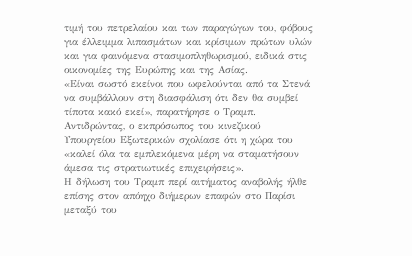τιμή του πετρελαίου και των παραγώγων του, φόβους για έλλειμμα λιπασμάτων και κρίσιμων πρώτων υλών και για φαινόμενα στασιμοπληθωρισμού, ειδικά στις οικονομίες της Ευρώπης και της Ασίας.
«Είναι σωστό εκείνοι που ωφελούνται από τα Στενά να συμβάλλουν στη διασφάλιση ότι δεν θα συμβεί τίποτα κακό εκεί», παρατήρησε ο Τραμπ. Αντιδρώντας, ο εκπρόσωπος του κινεζικού Υπουργείου Εξωτερικών σχολίασε ότι η χώρα του «καλεί όλα τα εμπλεκόμενα μέρη να σταματήσουν άμεσα τις στρατιωτικές επιχειρήσεις».
Η δήλωση του Τραμπ περί αιτήματος αναβολής ήλθε επίσης στον απόηχο διήμερων επαφών στο Παρίσι μεταξύ του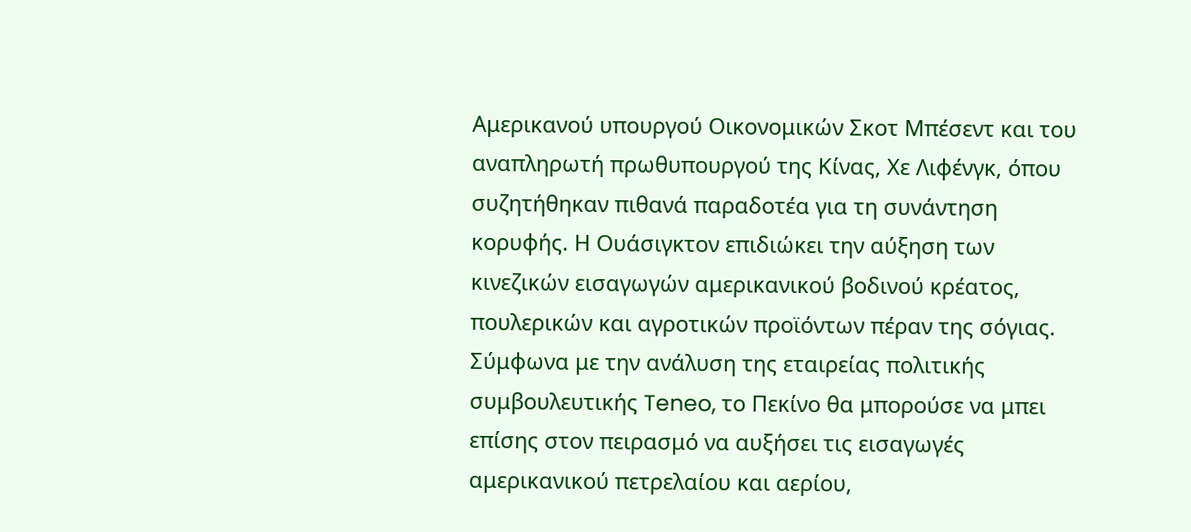Αμερικανού υπουργού Οικονομικών Σκοτ Μπέσεντ και του αναπληρωτή πρωθυπουργού της Κίνας, Χε Λιφένγκ, όπου συζητήθηκαν πιθανά παραδοτέα για τη συνάντηση κορυφής. Η Ουάσιγκτον επιδιώκει την αύξηση των κινεζικών εισαγωγών αμερικανικού βοδινού κρέατος, πουλερικών και αγροτικών προϊόντων πέραν της σόγιας. Σύμφωνα με την ανάλυση της εταιρείας πολιτικής συμβουλευτικής Teneo, το Πεκίνο θα μπορούσε να μπει επίσης στον πειρασμό να αυξήσει τις εισαγωγές αμερικανικού πετρελαίου και αερίου,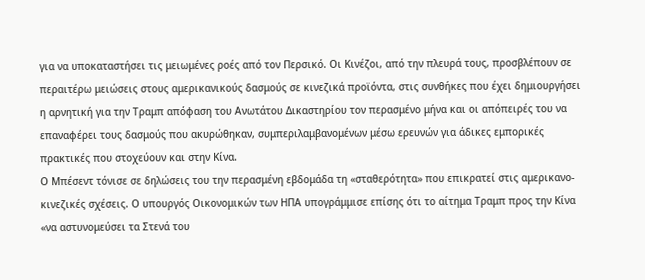για να υποκαταστήσει τις μειωμένες ροές από τον Περσικό. Οι Κινέζοι, από την πλευρά τους, προσβλέπουν σε περαιτέρω μειώσεις στους αμερικανικούς δασμούς σε κινεζικά προϊόντα, στις συνθήκες που έχει δημιουργήσει η αρνητική για την Τραμπ απόφαση του Ανωτάτου Δικαστηρίου τον περασμένο μήνα και οι απόπειρές του να επαναφέρει τους δασμούς που ακυρώθηκαν, συμπεριλαμβανομένων μέσω ερευνών για άδικες εμπορικές πρακτικές που στοχεύουν και στην Κίνα.
Ο Μπέσεντ τόνισε σε δηλώσεις του την περασμένη εβδομάδα τη «σταθερότητα» που επικρατεί στις αμερικανο-κινεζικές σχέσεις. Ο υπουργός Οικονομικών των ΗΠΑ υπογράμμισε επίσης ότι το αίτημα Τραμπ προς την Κίνα «να αστυνομεύσει τα Στενά του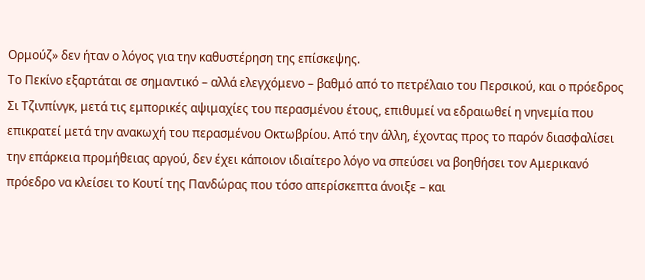Ορμούζ» δεν ήταν ο λόγος για την καθυστέρηση της επίσκεψης.
Το Πεκίνο εξαρτάται σε σημαντικό – αλλά ελεγχόμενο – βαθμό από το πετρέλαιο του Περσικού, και ο πρόεδρος Σι Τζινπίνγκ, μετά τις εμπορικές αψιμαχίες του περασμένου έτους, επιθυμεί να εδραιωθεί η νηνεμία που επικρατεί μετά την ανακωχή του περασμένου Οκτωβρίου. Από την άλλη, έχοντας προς το παρόν διασφαλίσει την επάρκεια προμήθειας αργού, δεν έχει κάποιον ιδιαίτερο λόγο να σπεύσει να βοηθήσει τον Αμερικανό πρόεδρο να κλείσει το Κουτί της Πανδώρας που τόσο απερίσκεπτα άνοιξε – και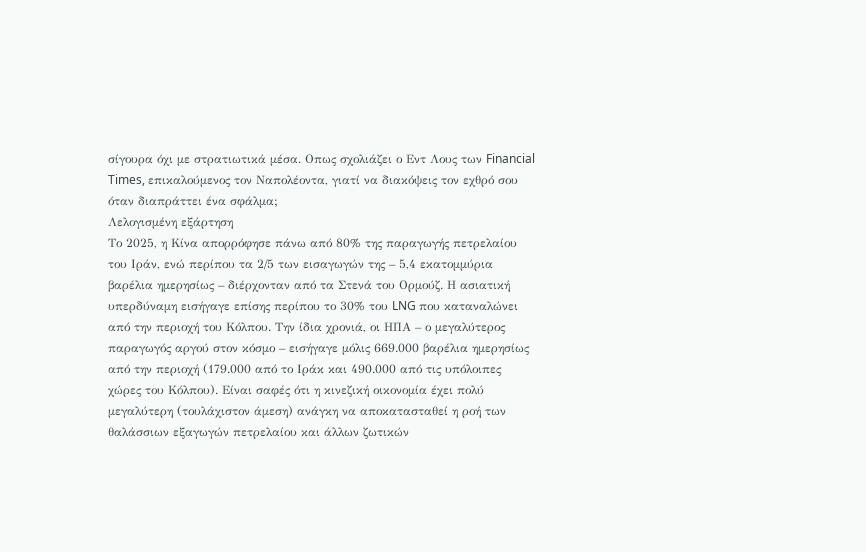σίγουρα όχι με στρατιωτικά μέσα. Οπως σχολιάζει ο Εντ Λους των Financial Times, επικαλούμενος τον Ναπολέοντα, γιατί να διακόψεις τον εχθρό σου όταν διαπράττει ένα σφάλμα;
Λελογισμένη εξάρτηση
Το 2025, η Κίνα απορρόφησε πάνω από 80% της παραγωγής πετρελαίου του Ιράν, ενώ περίπου τα 2/5 των εισαγωγών της – 5,4 εκατομμύρια βαρέλια ημερησίως – διέρχονταν από τα Στενά του Ορμούζ. Η ασιατική υπερδύναμη εισήγαγε επίσης περίπου το 30% του LNG που καταναλώνει από την περιοχή του Κόλπου. Την ίδια χρονιά, οι ΗΠΑ – ο μεγαλύτερος παραγωγός αργού στον κόσμο – εισήγαγε μόλις 669.000 βαρέλια ημερησίως από την περιοχή (179.000 από το Ιράκ και 490.000 από τις υπόλοιπες χώρες του Κόλπου). Είναι σαφές ότι η κινεζική οικονομία έχει πολύ μεγαλύτερη (τουλάχιστον άμεση) ανάγκη να αποκατασταθεί η ροή των θαλάσσιων εξαγωγών πετρελαίου και άλλων ζωτικών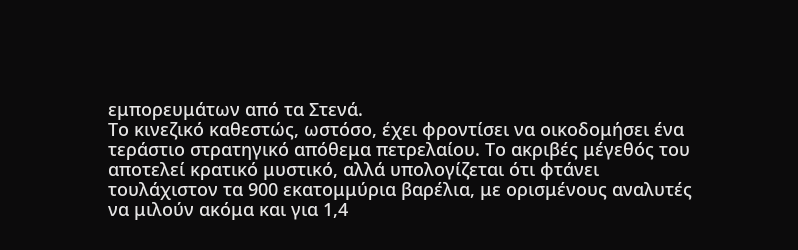εμπορευμάτων από τα Στενά.
Το κινεζικό καθεστώς, ωστόσο, έχει φροντίσει να οικοδομήσει ένα τεράστιο στρατηγικό απόθεμα πετρελαίου. Το ακριβές μέγεθός του αποτελεί κρατικό μυστικό, αλλά υπολογίζεται ότι φτάνει τουλάχιστον τα 900 εκατομμύρια βαρέλια, με ορισμένους αναλυτές να μιλούν ακόμα και για 1,4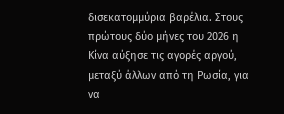δισεκατομμύρια βαρέλια. Στους πρώτους δύο μήνες του 2026 η Κίνα αύξησε τις αγορές αργού, μεταξύ άλλων από τη Ρωσία, για να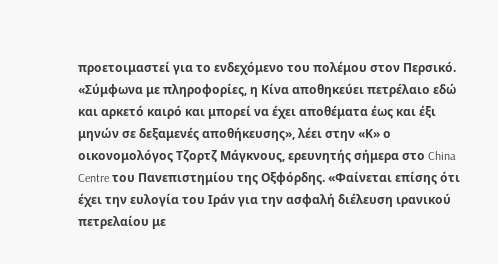προετοιμαστεί για το ενδεχόμενο του πολέμου στον Περσικό.
«Σύμφωνα με πληροφορίες, η Κίνα αποθηκεύει πετρέλαιο εδώ και αρκετό καιρό και μπορεί να έχει αποθέματα έως και έξι μηνών σε δεξαμενές αποθήκευσης», λέει στην «Κ» ο οικονομολόγος Τζορτζ Μάγκνους, ερευνητής σήμερα στο China Centre του Πανεπιστημίου της Οξφόρδης. «Φαίνεται επίσης ότι έχει την ευλογία του Ιράν για την ασφαλή διέλευση ιρανικού πετρελαίου με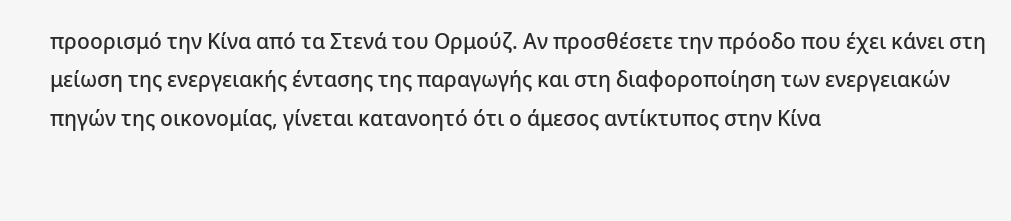προορισμό την Κίνα από τα Στενά του Ορμούζ. Αν προσθέσετε την πρόοδο που έχει κάνει στη μείωση της ενεργειακής έντασης της παραγωγής και στη διαφοροποίηση των ενεργειακών πηγών της οικονομίας, γίνεται κατανοητό ότι ο άμεσος αντίκτυπος στην Κίνα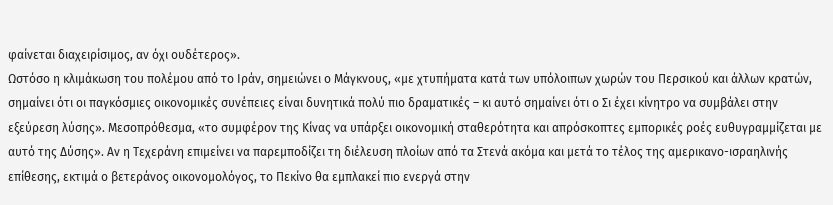φαίνεται διαχειρίσιμος, αν όχι ουδέτερος».
Ωστόσο η κλιμάκωση του πολέμου από το Ιράν, σημειώνει ο Μάγκνους, «με χτυπήματα κατά των υπόλοιπων χωρών του Περσικού και άλλων κρατών, σημαίνει ότι οι παγκόσμιες οικονομικές συνέπειες είναι δυνητικά πολύ πιο δραματικές – κι αυτό σημαίνει ότι ο Σι έχει κίνητρο να συμβάλει στην εξεύρεση λύσης». Μεσοπρόθεσμα, «το συμφέρον της Κίνας να υπάρξει οικονομική σταθερότητα και απρόσκοπτες εμπορικές ροές ευθυγραμμίζεται με αυτό της Δύσης». Αν η Τεχεράνη επιμείνει να παρεμποδίζει τη διέλευση πλοίων από τα Στενά ακόμα και μετά το τέλος της αμερικανο-ισραηλινής επίθεσης, εκτιμά ο βετεράνος οικονομολόγος, το Πεκίνο θα εμπλακεί πιο ενεργά στην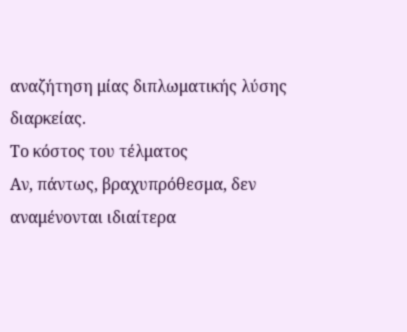αναζήτηση μίας διπλωματικής λύσης διαρκείας.
Το κόστος του τέλματος
Αν, πάντως, βραχυπρόθεσμα, δεν αναμένονται ιδιαίτερα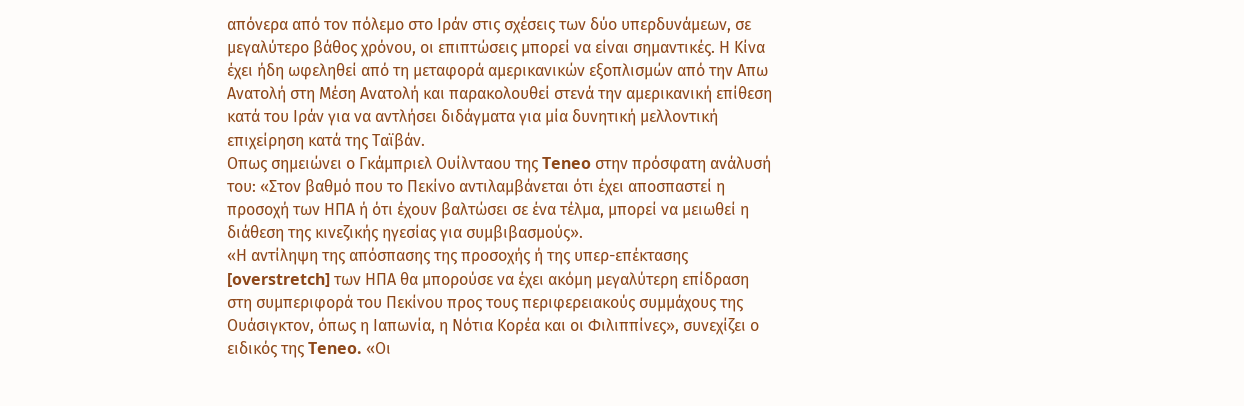απόνερα από τον πόλεμο στο Ιράν στις σχέσεις των δύο υπερδυνάμεων, σε μεγαλύτερο βάθος χρόνου, οι επιπτώσεις μπορεί να είναι σημαντικές. Η Κίνα έχει ήδη ωφεληθεί από τη μεταφορά αμερικανικών εξοπλισμών από την Απω Ανατολή στη Μέση Ανατολή και παρακολουθεί στενά την αμερικανική επίθεση κατά του Ιράν για να αντλήσει διδάγματα για μία δυνητική μελλοντική επιχείρηση κατά της Ταϊβάν.
Οπως σημειώνει ο Γκάμπριελ Ουίλνταου της Teneo στην πρόσφατη ανάλυσή του: «Στον βαθμό που το Πεκίνο αντιλαμβάνεται ότι έχει αποσπαστεί η προσοχή των ΗΠΑ ή ότι έχουν βαλτώσει σε ένα τέλμα, μπορεί να μειωθεί η διάθεση της κινεζικής ηγεσίας για συμβιβασμούς».
«Η αντίληψη της απόσπασης της προσοχής ή της υπερ-επέκτασης [overstretch] των ΗΠΑ θα μπορούσε να έχει ακόμη μεγαλύτερη επίδραση στη συμπεριφορά του Πεκίνου προς τους περιφερειακούς συμμάχους της Ουάσιγκτον, όπως η Ιαπωνία, η Νότια Κορέα και οι Φιλιππίνες», συνεχίζει ο ειδικός της Teneo. «Οι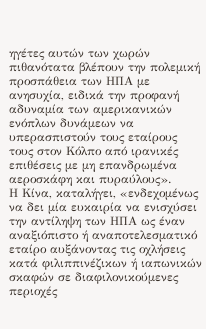ηγέτες αυτών των χωρών πιθανότατα βλέπουν την πολεμική προσπάθεια των ΗΠΑ με ανησυχία, ειδικά την προφανή αδυναμία των αμερικανικών ενόπλων δυνάμεων να υπερασπιστούν τους εταίρους τους στον Κόλπο από ιρανικές επιθέσεις με μη επανδρωμένα αεροσκάφη και πυραύλους».
Η Κίνα, καταλήγει, «ενδεχομένως να δει μία ευκαιρία να ενισχύσει την αντίληψη των ΗΠΑ ως έναν αναξιόπιστο ή αναποτελεσματικό εταίρο αυξάνοντας τις οχλήσεις κατά φιλιππινέζικων ή ιαπωνικών σκαφών σε διαφιλονικούμενες περιοχές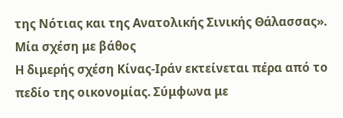της Νότιας και της Ανατολικής Σινικής Θάλασσας».
Μία σχέση με βάθος
Η διμερής σχέση Κίνας-Ιράν εκτείνεται πέρα από το πεδίο της οικονομίας. Σύμφωνα με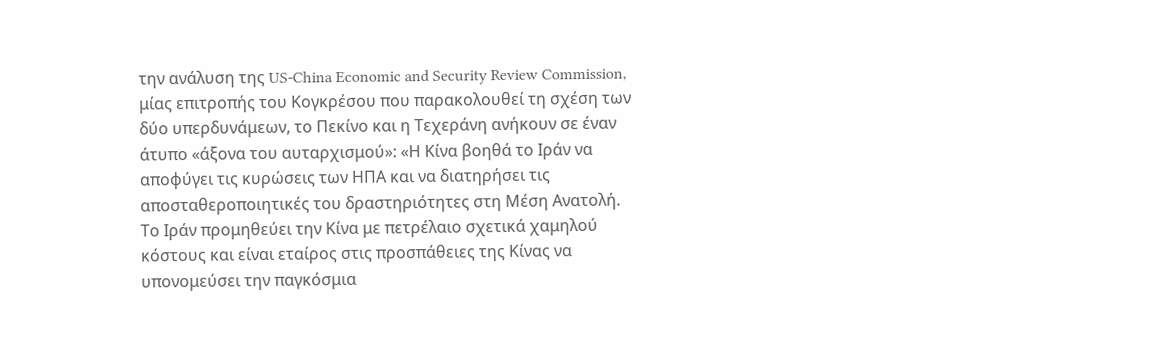την ανάλυση της US-China Economic and Security Review Commission, μίας επιτροπής του Κογκρέσου που παρακολουθεί τη σχέση των δύο υπερδυνάμεων, το Πεκίνο και η Τεχεράνη ανήκουν σε έναν άτυπο «άξονα του αυταρχισμού»: «Η Κίνα βοηθά το Ιράν να αποφύγει τις κυρώσεις των ΗΠΑ και να διατηρήσει τις αποσταθεροποιητικές του δραστηριότητες στη Μέση Ανατολή. Το Ιράν προμηθεύει την Κίνα με πετρέλαιο σχετικά χαμηλού κόστους και είναι εταίρος στις προσπάθειες της Κίνας να υπονομεύσει την παγκόσμια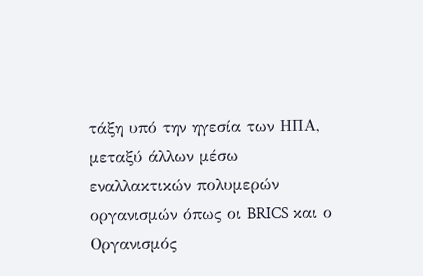τάξη υπό την ηγεσία των ΗΠΑ, μεταξύ άλλων μέσω εναλλακτικών πολυμερών οργανισμών όπως οι BRICS και ο Οργανισμός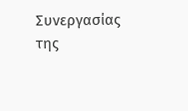Συνεργασίας της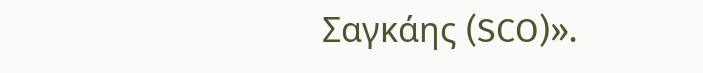Σαγκάης (SCO)».